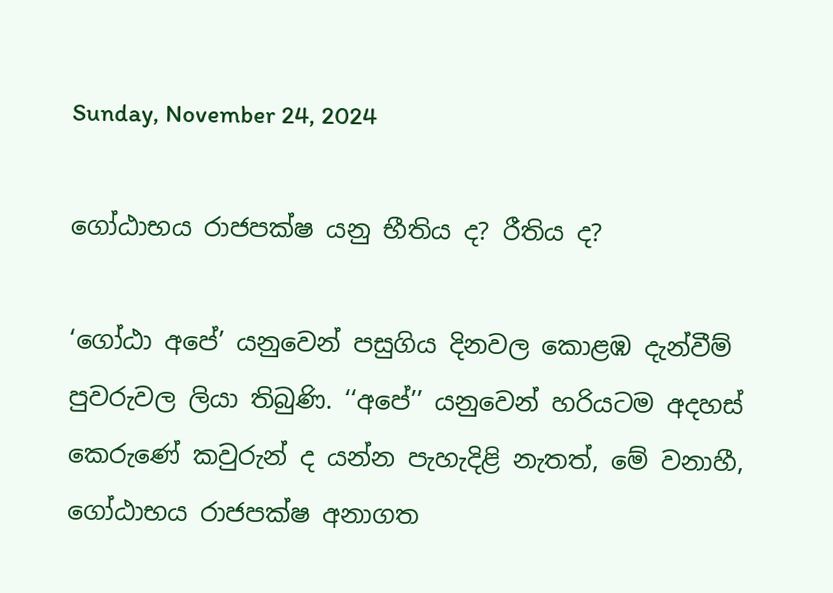Sunday, November 24, 2024

ගෝඨාභය රාජපක්ෂ යනු භීතිය ද? රීතිය ද?

‘ගෝඨා අපේ’ යනුවෙන් පසුගිය දිනවල කොළඹ දැන්වීම් පුවරුවල ලියා තිබුණි. ‘‘අපේ’’ යනුවෙන් හරියටම අදහස් කෙරුණේ කවුරුන් ද යන්න පැහැදිළි නැතත්, මේ වනාහී, ගෝඨාභය රාජපක්ෂ අනාගත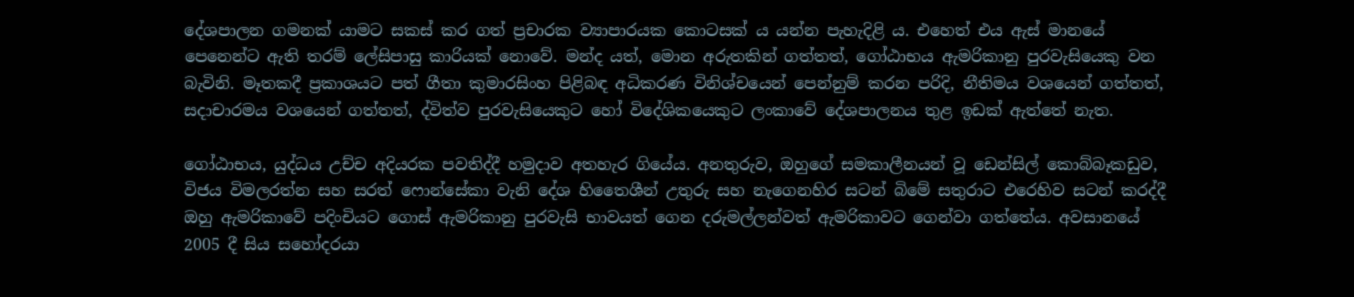දේශපාලන ගමනක් යාමට සකස් කර ගත් ප්‍රචාරක ව්‍යාපාරයක කොටසක් ය යන්න පැහැදිළි ය. එහෙත් එය ඇස් මානයේ පෙනෙන්ට ඇති තරම් ලේසිපාසු කාරියක් නොවේ. මන්ද යත්, මොන අරුතකින් ගත්තත්, ගෝඨාභය ඇමරිකානු පුරවැසියෙකු වන බැවිනි. මෑතකදී ප්‍රකාශයට පත් ගීතා කුමාරසිංහ පිළිබඳ අධිකරණ විනිශ්චයෙන් පෙන්නුම් කරන පරිදි, නීතිමය වශයෙන් ගත්තත්, සදාචාරමය වශයෙන් ගත්තත්, ද්විත්ව පුරවැසියෙකුට හෝ විදේශිකයෙකුට ලංකාවේ දේශපාලනය තුළ ඉඩක් ඇත්තේ නැත.

ගෝඨාභය, යුද්ධය උච්ච අදියරක පවතිද්දී හමුදාව අතහැර ගියේය. අනතුරුව, ඔහුගේ සමකාලීනයන් වූ ඩෙන්සිල් කොබ්බෑකඩුව, විජය විමලරත්න සහ සරත් ෆොන්සේකා වැනි දේශ හිතෛශීන් උතුරු සහ නැගෙනහිර සටන් බිමේ සතුරාට එරෙහිව සටන් කරද්දී ඔහු ඇමරිකාවේ පදිංචියට ගොස් ඇමරිකානු පුරවැසි භාවයත් ගෙන දරුමල්ලන්වත් ඇමරිකාවට ගෙන්වා ගත්තේය. අවසානයේ 2005 දී සිය සහෝදරයා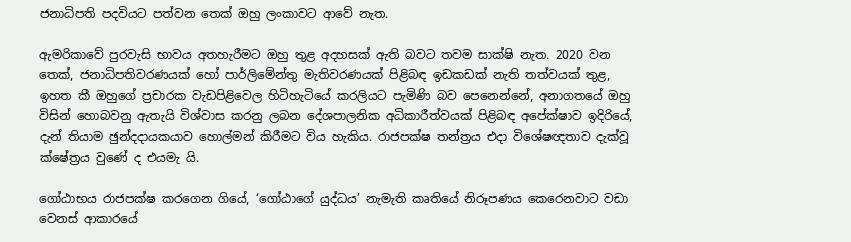ජනාධිපති පදවියට පත්වන තෙක් ඔහු ලංකාවට ආවේ නැත.

ඇමරිකාවේ පුරවැසි භාවය අතහැරීමට ඔහු තුළ අදහසක් ඇති බවට තවම සාක්ෂි නැත. 2020 වන තෙක්, ජනාධිපතිවරණයක් හෝ පාර්ලිමේන්තු මැතිවරණයක් පිළිබඳ ඉඩකඩක් නැති තත්වයක් තුළ, ඉහත කී ඔහුගේ ප්‍රචාරක වැඩපිළිවෙල හිටිහැටියේ කරලියට පැමිණි බව පෙනෙන්නේ, අනාගතයේ ඔහු විසින් හොබවනු ඇතැයි විශ්වාස කරනු ලබන දේශපාලනික අධිකාරීත්වයක් පිළිබඳ අපේක්ෂාව ඉදිරියේ, දැන් තියාම ඡුන්දදායකයාව හොල්මන් කිරීමට විය හැකිය. රාජපක්ෂ තන්ත්‍රය එදා විශේෂඥතාව දැක්වූ ක්ෂේත්‍රය වුණේ ද එයමැ යි.

ගෝඨාභය රාජපක්ෂ කරගෙන ගියේ, ‘ගෝඨාගේ යුද්ධය’ නැමැති කෘතියේ නිරූපණය කෙරෙනවාට වඩා වෙනස් ආකාරයේ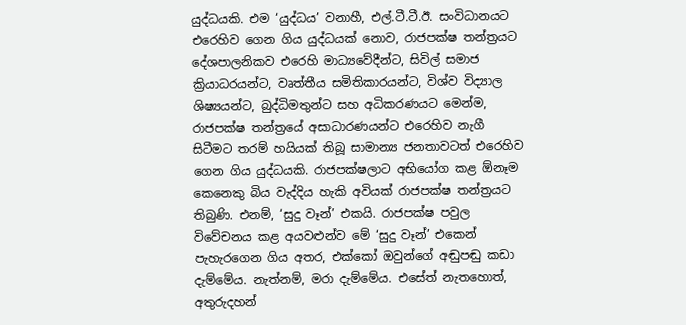යුද්ධයකි. එම ‘යුද්ධය’ වනාහී, එල්.ටී.ටී.ඊ. සංවිධානයට එරෙහිව ගෙන ගිය යුද්ධයක් නොව, රාජපක්ෂ තන්ත්‍රයට දේශපාලනිකව එරෙහි මාධ්‍යවේදීන්ට, සිවිල් සමාජ ක්‍රියාධරයන්ට, වෘත්තීය සමිතිකාරයන්ට, විශ්ව විද්‍යාල ශිෂ්‍යයන්ට, බුද්ධිමතුන්ට සහ අධිකරණයට මෙන්ම, රාජපක්ෂ තන්ත්‍රයේ අසාධාරණයන්ට එරෙහිව නැගී සිටීමට තරම් හයියක් තිබූ සාමාන්‍ය ජනතාවටත් එරෙහිව ගෙන ගිය යුද්ධයකි. රාජපක්ෂලාට අභියෝග කළ ඕනෑම කෙනෙකු බිය වැද්දිය හැකි අවියක් රාජපක්ෂ තන්ත්‍රයට තිබුණි. එනම්, ‘සුදු වෑන්’ එකයි. රාජපක්ෂ පවුල විවේචනය කළ අයවළුන්ව මේ ‘සුදු වෑන්’ එකෙන් පැහැරගෙන ගිය අතර, එක්කෝ ඔවුන්ගේ අඬුපඬු කඩා දැම්මේය. නැත්නම්, මරා දැම්මේය. එසේත් නැතහොත්, අතුරුදහන්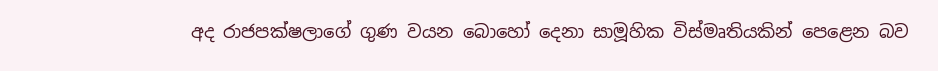අද රාජපක්ෂලාගේ ගුණ වයන බොහෝ දෙනා සාමූහික විස්මෘතියකින් පෙළෙන බව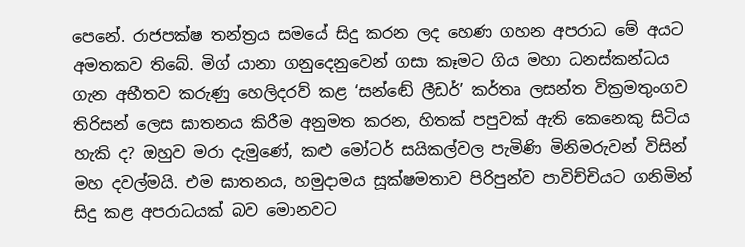පෙනේ. රාජපක්ෂ තන්ත්‍රය සමයේ සිදු කරන ලද හෙණ ගහන අපරාධ මේ අයට අමතකව තිබේ. මිග් යානා ගනුදෙනුවෙන් ගසා කෑමට ගිය මහා ධනස්කන්ධය ගැන අභීතව කරුණු හෙලිදරව් කළ ‘සන්ඬේ ලීඩර්’ කර්තෘ ලසන්ත වික්‍රමතුංගව තිරිසන් ලෙස ඝාතනය කිරීම අනුමත කරන, හිතක් පපුවක් ඇති කෙනෙකු සිටිය හැකි ද? ඔහුව මරා දැමුණේ, කළු මෝටර් සයිකල්වල පැමිණි මිනිමරුවන් විසින් මහ දවල්මයි. එම ඝාතනය, හමුදාමය සූක්ෂමතාව පිරිපුන්ව පාවිච්චියට ගනිමින් සිදු කළ අපරාධයක් බව මොනවට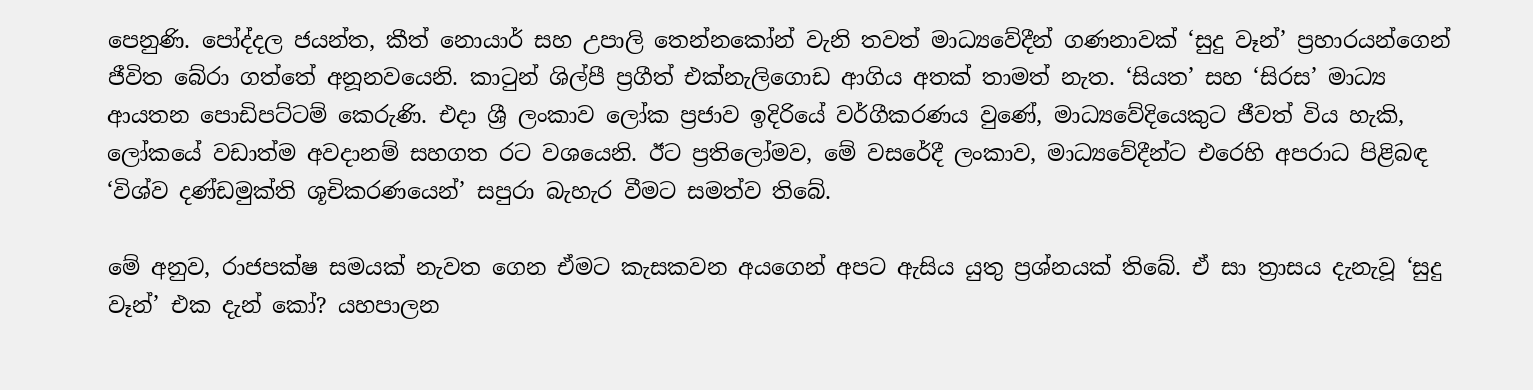පෙනුණි. පෝද්දල ජයන්ත, කීත් නොයාර් සහ උපාලි තෙන්නකෝන් වැනි තවත් මාධ්‍යවේදීන් ගණනාවක් ‘සුදු වෑන්’ ප්‍රහාරයන්ගෙන් ජීවිත බේරා ගත්තේ අනූනවයෙනි. කාටුන් ශිල්පී ප්‍රගීත් එක්නැලිගොඩ ආගිය අතක් තාමත් නැත. ‘සියත’ සහ ‘සිරස’ මාධ්‍ය ආයතන පොඩිපට්ටම් කෙරුණි. එදා ශ්‍රී ලංකාව ලෝක ප්‍රජාව ඉදිරියේ වර්ගීකරණය වුණේ, මාධ්‍යවේදියෙකුට ජීවත් විය හැකි, ලෝකයේ වඩාත්ම අවදානම් සහගත රට වශයෙනි. ඊට ප්‍රතිලෝමව, මේ වසරේදී ලංකාව, මාධ්‍යවේදීන්ට එරෙහි අපරාධ පිළිබඳ ‘විශ්ව දණ්ඩමුක්ති ශූචිකරණයෙන්’ සපුරා බැහැර වීමට සමත්ව තිබේ.

මේ අනුව, රාජපක්ෂ සමයක් නැවත ගෙන ඒමට කැසකවන අයගෙන් අපට ඇසිය යුතු ප්‍රශ්නයක් තිබේ. ඒ සා ත්‍රාසය දැනැවූ ‘සුදු වෑන්’ එක දැන් කෝ? යහපාලන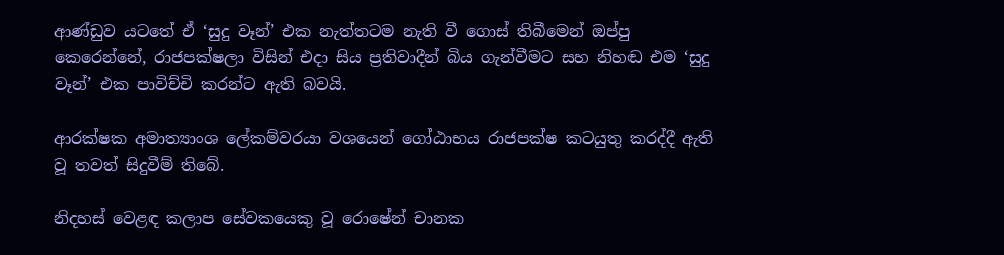ආණ්ඩුව යටතේ ඒ ‘සුදු වෑන්’ එක නැත්තටම නැති වී ගොස් තිබීමෙන් ඔප්පු කෙරෙන්නේ, රාජපක්ෂලා විසින් එදා සිය ප්‍රතිවාදීන් බිය ගැන්වීමට සහ නිහඬ එම ‘සුදු වෑන්’ එක පාවිච්චි කරන්ට ඇති බවයි.

ආරක්ෂක අමාත්‍යාංශ ලේකම්වරයා වශයෙන් ගෝඨාභය රාජපක්ෂ කටයුතු කරද්දී ඇති වූ තවත් සිදුවීම් තිබේ.

නිදහස් වෙළඳ කලාප සේවකයෙකු වූ රොෂේන් චානක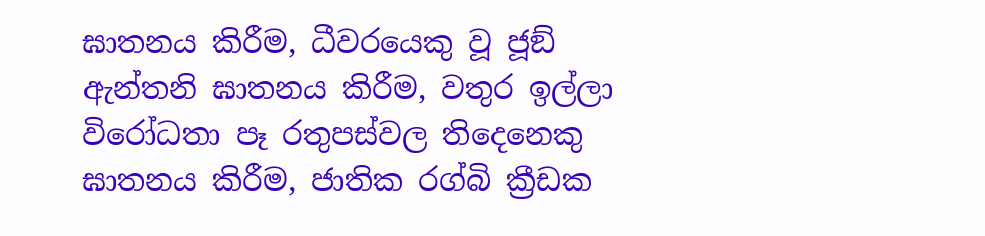ඝාතනය කිරීම, ධීවරයෙකු වූ ජූඞ් ඇන්තනි ඝාතනය කිරීම, වතුර ඉල්ලා විරෝධතා පෑ රතුපස්වල තිදෙනෙකු ඝාතනය කිරීම, ජාතික රග්බි ක්‍රීඩක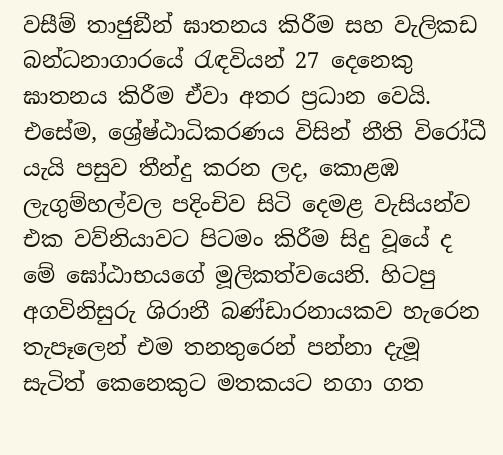වසීම් තාජුඞීන් ඝාතනය කිරීම සහ වැලිකඩ බන්ධනාගාරයේ රැඳවියන් 27 දෙනෙකු ඝාතනය කිරීම ඒවා අතර ප්‍රධාන වෙයි. එසේම, ශ්‍රේෂ්ඨාධිකරණය විසින් නීති විරෝධී යැයි පසුව තීන්දු කරන ලද, කොළඹ ලැගුම්හල්වල පදිංචිව සිටි දෙමළ වැසියන්ව එක වව්නියාවට පිටමං කිරීම සිදු වූයේ ද මේ ඝෝඨාභයගේ මූලිකත්වයෙනි. හිටපු අගවිනිසුරු ශිරානී බණ්ඩාරනායකව හැරෙන තැපෑලෙන් එම තනතුරෙන් පන්නා දැමූ සැටිත් කෙනෙකුට මතකයට නගා ගත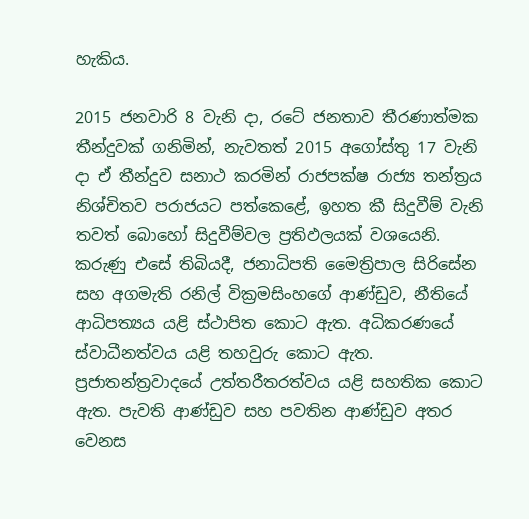හැකිය.

2015 ජනවාරි 8 වැනි දා, රටේ ජනතාව තීරණාත්මක තීන්දුවක් ගනිමින්, නැවතත් 2015 අගෝස්තු 17 වැනි දා ඒ තීන්දුව සනාථ කරමින් රාජපක්ෂ රාජ්‍ය තන්ත්‍රය නිශ්චිතව පරාජයට පත්කෙළේ, ඉහත කී සිදුවීම් වැනි තවත් බොහෝ සිදුවීම්වල ප්‍රතිඵලයක් වශයෙනි. කරුණු එසේ තිබියදී, ජනාධිපති මෛත්‍රිපාල සිරිසේන සහ අගමැති රනිල් වික්‍රමසිංහගේ ආණ්ඩුව, නීතියේ ආධිපත්‍යය යළි ස්ථාපිත කොට ඇත. අධිකරණයේ ස්වාධීනත්වය යළි තහවුරු කොට ඇත. ප්‍රජාතන්ත්‍රවාදයේ උත්තරීතරත්වය යළි සහතික කොට ඇත. පැවති ආණ්ඩුව සහ පවතින ආණ්ඩුව අතර වෙනස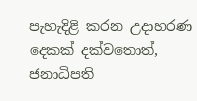පැහැදිළි කරන උදාහරණ දෙකක් දක්වතොත්, ජනාධිපති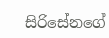සිරිසේනගේ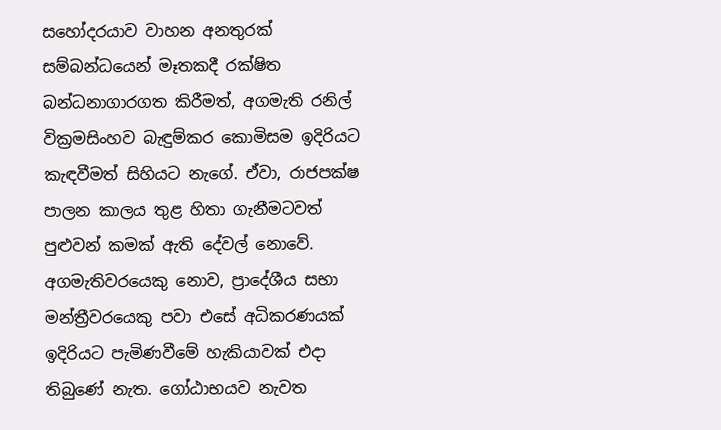සහෝදරයාව වාහන අනතුරක් සම්බන්ධයෙන් මෑතකදී රක්ෂිත බන්ධනාගාරගත කිරීමත්, අගමැති රනිල් වික්‍රමසිංහව බැඳුම්කර කොමිසම ඉදිරියට කැඳවීමත් සිහියට නැගේ. ඒවා, රාජපක්ෂ පාලන කාලය තුළ හිතා ගැනීමටවත් පුළුවන් කමක් ඇති දේවල් නොවේ. අගමැතිවරයෙකු නොව, ප්‍රාදේශීය සභා මන්ත්‍රීවරයෙකු පවා එසේ අධිකරණයක් ඉදිරියට පැමිණවීමේ හැකියාවක් එදා තිබුණේ නැත. ගෝඨාභයව නැවත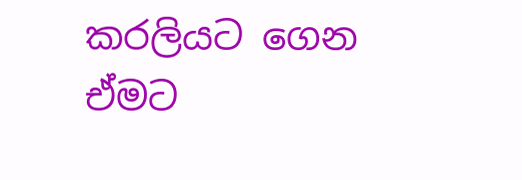කරලියට ගෙන ඒමට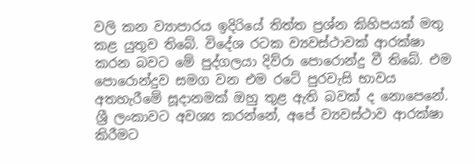වලි කන ව්‍යාපාරය ඉදිරියේ තිත්ත ප්‍රශ්න කිහිපයක් මතු කළ යුතුව තිබේ. විදේශ රටක ව්‍යවස්ථාවක් ආරක්ෂා කරන බවට මේ පුද්ගලයා දිව්රා පොරොන්දු වී තිබේ. එම පොරොන්දුව සමග වන එම රටේ පුරවැසි භාවය අතහැරීමේ සූදානමක් ඔහු තුළ ඇති බවක් ද නොපෙනේ. ශ්‍රී ලංකාවට අවශ්‍ය කරන්නේ, අපේ ව්‍යවස්ථාව ආරක්ෂා කිරීමට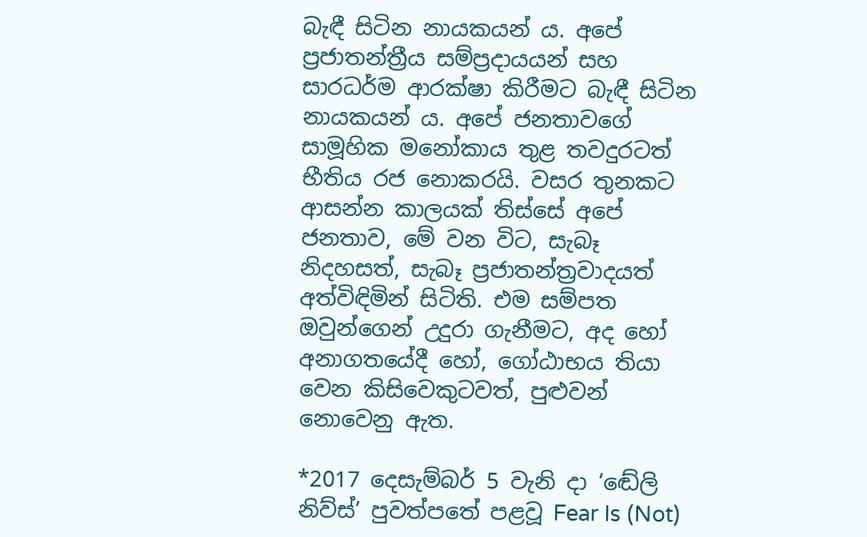බැඳී සිටින නායකයන් ය. අපේ ප්‍රජාතන්ත්‍රීය සම්ප්‍රදායයන් සහ සාරධර්ම ආරක්ෂා කිරීමට බැඳී සිටින නායකයන් ය. අපේ ජනතාවගේ සාමූහික මනෝකාය තුළ තවදුරටත් භීතිය රජ නොකරයි. වසර තුනකට ආසන්න කාලයක් තිස්සේ අපේ ජනතාව, මේ වන විට, සැබෑ නිදහසත්, සැබෑ ප්‍රජාතන්ත්‍රවාදයත් අත්විඳිමින් සිටිති. එම සම්පත ඔවුන්ගෙන් උදුරා ගැනීමට, අද හෝ අනාගතයේදී හෝ, ගෝඨාභය තියා වෙන කිසිවෙකුටවත්, පුළුවන් නොවෙනු ඇත.

*2017 දෙසැම්බර් 5 වැනි දා ‘ඬේලි නිව්ස්’ පුවත්පතේ පළවූ Fear Is (Not)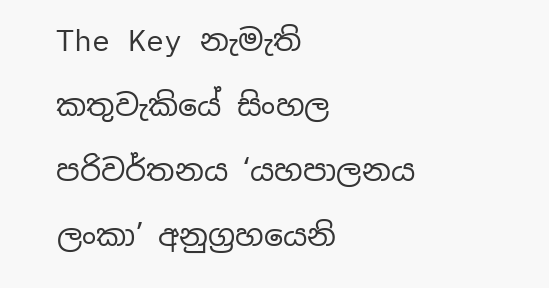The Key නැමැති කතුවැකියේ සිංහල පරිවර්තනය ‘යහපාලනය ලංකා’ අනුග්‍රහයෙනි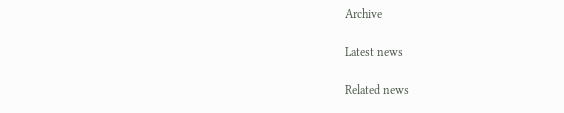Archive

Latest news

Related news